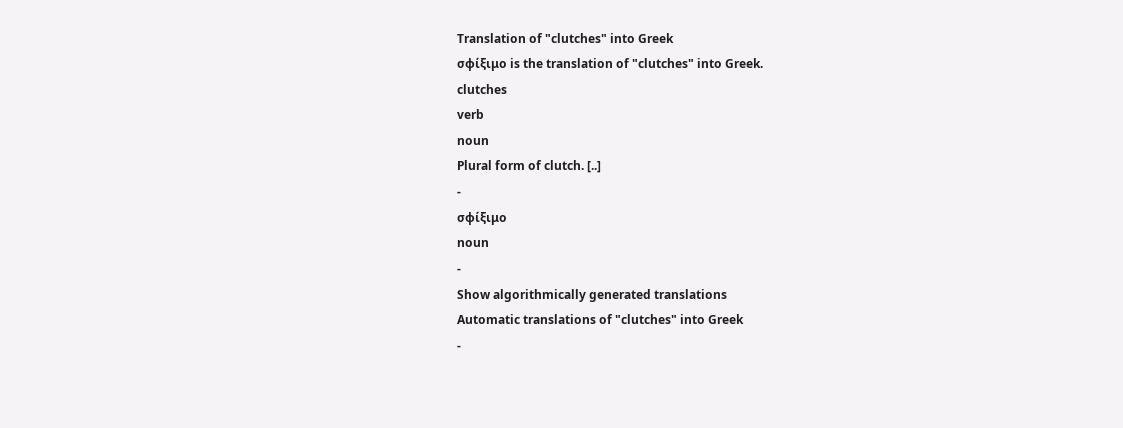Translation of "clutches" into Greek
σφίξιμο is the translation of "clutches" into Greek.
clutches
verb
noun
Plural form of clutch. [..]
-
σφίξιμο
noun
-
Show algorithmically generated translations
Automatic translations of "clutches" into Greek
-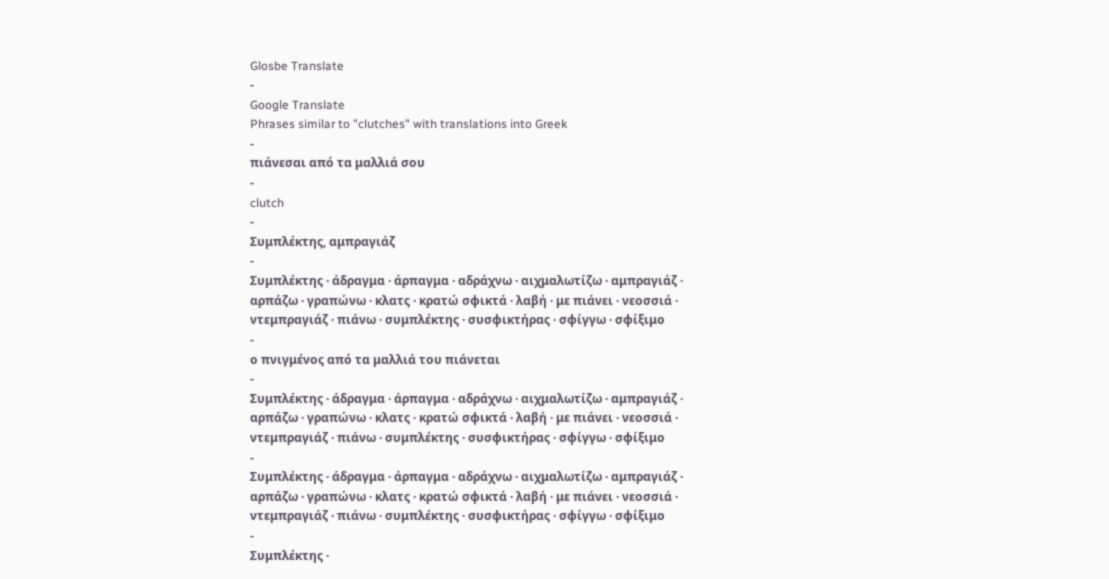Glosbe Translate
-
Google Translate
Phrases similar to "clutches" with translations into Greek
-
πιάνεσαι από τα μαλλιά σου
-
clutch
-
Συμπλέκτης, αμπραγιάζ
-
Συμπλέκτης · άδραγμα · άρπαγμα · αδράχνω · αιχμαλωτίζω · αμπραγιάζ · αρπάζω · γραπώνω · κλατς · κρατώ σφικτά · λαβή · με πιάνει · νεοσσιά · ντεμπραγιάζ · πιάνω · συμπλέκτης · συσφικτήρας · σφίγγω · σφίξιμο
-
ο πνιγμένος από τα μαλλιά του πιάνεται
-
Συμπλέκτης · άδραγμα · άρπαγμα · αδράχνω · αιχμαλωτίζω · αμπραγιάζ · αρπάζω · γραπώνω · κλατς · κρατώ σφικτά · λαβή · με πιάνει · νεοσσιά · ντεμπραγιάζ · πιάνω · συμπλέκτης · συσφικτήρας · σφίγγω · σφίξιμο
-
Συμπλέκτης · άδραγμα · άρπαγμα · αδράχνω · αιχμαλωτίζω · αμπραγιάζ · αρπάζω · γραπώνω · κλατς · κρατώ σφικτά · λαβή · με πιάνει · νεοσσιά · ντεμπραγιάζ · πιάνω · συμπλέκτης · συσφικτήρας · σφίγγω · σφίξιμο
-
Συμπλέκτης ·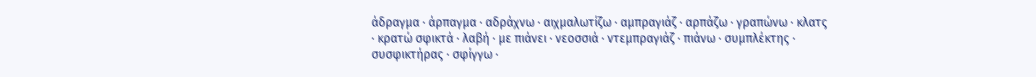άδραγμα · άρπαγμα · αδράχνω · αιχμαλωτίζω · αμπραγιάζ · αρπάζω · γραπώνω · κλατς · κρατώ σφικτά · λαβή · με πιάνει · νεοσσιά · ντεμπραγιάζ · πιάνω · συμπλέκτης · συσφικτήρας · σφίγγω ·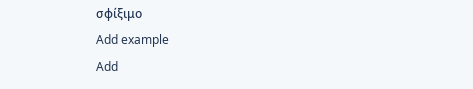σφίξιμο
Add example
Add